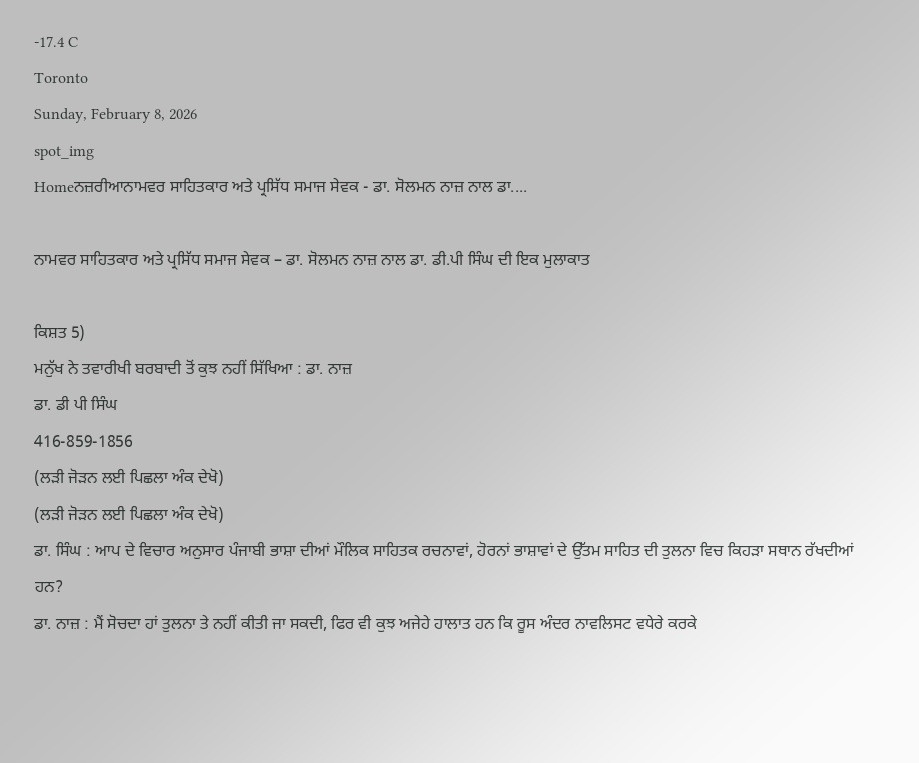-17.4 C
Toronto
Sunday, February 8, 2026
spot_img
Homeਨਜ਼ਰੀਆਨਾਮਵਰ ਸਾਹਿਤਕਾਰ ਅਤੇ ਪ੍ਰਸਿੱਧ ਸਮਾਜ ਸੇਵਕ - ਡਾ. ਸੋਲਮਨ ਨਾਜ਼ ਨਾਲ ਡਾ....

ਨਾਮਵਰ ਸਾਹਿਤਕਾਰ ਅਤੇ ਪ੍ਰਸਿੱਧ ਸਮਾਜ ਸੇਵਕ – ਡਾ. ਸੋਲਮਨ ਨਾਜ਼ ਨਾਲ ਡਾ. ਡੀ.ਪੀ ਸਿੰਘ ਦੀ ਇਕ ਮੁਲਾਕਾਤ

ਕਿਸ਼ਤ 5)
ਮਨੁੱਖ ਨੇ ਤਵਾਰੀਖੀ ਬਰਬਾਦੀ ਤੋਂ ਕੁਝ ਨਹੀਂ ਸਿੱਖਿਆ : ਡਾ. ਨਾਜ਼
ਡਾ. ਡੀ ਪੀ ਸਿੰਘ
416-859-1856
(ਲੜੀ ਜੋੜਨ ਲਈ ਪਿਛਲਾ ਅੰਕ ਦੇਖੋ)
(ਲੜੀ ਜੋੜਨ ਲਈ ਪਿਛਲਾ ਅੰਕ ਦੇਖੋ)
ਡਾ. ਸਿੰਘ : ਆਪ ਦੇ ਵਿਚਾਰ ਅਨੁਸਾਰ ਪੰਜਾਬੀ ਭਾਸ਼ਾ ਦੀਆਂ ਮੌਲਿਕ ਸਾਹਿਤਕ ਰਚਨਾਵਾਂ, ਹੋਰਨਾਂ ਭਾਸ਼ਾਵਾਂ ਦੇ ਉੱਤਮ ਸਾਹਿਤ ਦੀ ਤੁਲਨਾ ਵਿਚ ਕਿਹੜਾ ਸਥਾਨ ਰੱਖਦੀਆਂ ਹਨ?
ਡਾ. ਨਾਜ਼ : ਮੈਂ ਸੋਚਦਾ ਹਾਂ ਤੁਲਨਾ ਤੇ ਨਹੀਂ ਕੀਤੀ ਜਾ ਸਕਦੀ, ਫਿਰ ਵੀ ਕੁਝ ਅਜੇਹੇ ਹਾਲਾਤ ਹਨ ਕਿ ਰੂਸ ਅੰਦਰ ਨਾਵਲਿਸਟ ਵਧੇਰੇ ਕਰਕੇ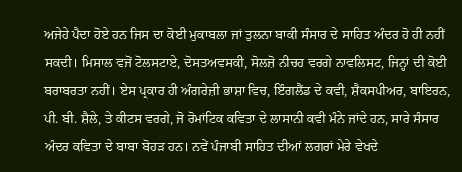ਅਜੇਹੇ ਪੈਦਾ ਹੋਏ ਹਨ ਜਿਸ ਦਾ ਕੋਈ ਮੁਕਾਬਲਾ ਜਾਂ ਤੁਲਨਾ ਬਾਕੀ ਸੰਸਾਰ ਦੇ ਸਾਹਿਤ ਅੰਦਰ ਹੋ ਹੀ ਨਹੀਂ ਸਕਦੀ। ਮਿਸਾਲ ਵਜੋਂ ਟੋਲਸਟਾਏ, ਦੋਸਤਅਵਸਕੀ, ਸੋਲਜ਼ੋ ਨੀਚਹ ਵਰਗੇ ਨਾਵਲਿਸਟ, ਜਿਨ੍ਹਾਂ ਦੀ ਕੋਈ ਬਰਾਬਰਤਾ ਨਹੀਂ। ਏਸ ਪ੍ਰਕਾਰ ਹੀ ਅੰਗਰੇਜ਼ੀ ਭਾਸ਼ਾ ਵਿਚ, ਇੰਗਲੈਂਡ ਦੇ ਕਵੀ, ਸ਼ੈਕਸਪੀਅਰ, ਬਾਇਰਨ, ਪੀ. ਬੀ. ਸ਼ੈਲੇ, ਤੇ ਕੀਟਸ ਵਰਗੇ, ਜੋ ਰੋਮਾਂਟਿਕ ਕਵਿਤਾ ਦੇ ਲਾਸਾਨੀ ਕਵੀ ਮੰਨੇ ਜਾਂਦੇ ਹਨ, ਸਾਰੇ ਸੰਸਾਰ ਅੰਦਰ ਕਵਿਤਾ ਦੇ ਬਾਬਾ ਬੋਹੜ ਹਨ। ਨਵੇਂ ਪੰਜਾਬੀ ਸਾਹਿਤ ਦੀਆਂ ਲਗਰਾਂ ਮੇਰੇ ਵੇਖਦੇ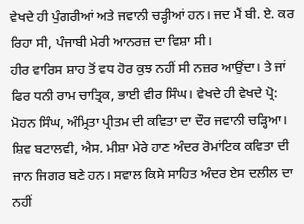ਵੇਖਦੇ ਹੀ ਪੁੰਗਰੀਆਂ ਅਤੇ ਜਵਾਨੀ ਚੜ੍ਹੀਆਂ ਹਨ। ਜਦ ਮੈਂ ਬੀ. ਏ. ਕਰ ਰਿਹਾ ਸੀ, ਪੰਜਾਬੀ ਮੇਰੀ ਆਨਰਜ਼ ਦਾ ਵਿਸ਼ਾ ਸੀ।
ਹੀਰ ਵਾਰਿਸ ਸ਼ਾਹ ਤੋਂ ਵਧ ਹੋਰ ਕੁਝ ਨਹੀਂ ਸੀ ਨਜ਼ਰ ਆਉਂਦਾ। ਤੇ ਜਾਂ ਫਿਰ ਧਨੀ ਰਾਮ ਚਾਤ੍ਰਿਕ, ਭਾਈ ਵੀਰ ਸਿੰਘ। ਵੇਖਦੇ ਹੀ ਵੇਖਦੇ ਪ੍ਰੋ: ਮੋਹਨ ਸਿੰਘ, ਅੰਮ੍ਰਿਤਾ ਪ੍ਰੀਤਮ ਦੀ ਕਵਿਤਾ ਦਾ ਦੌਰ ਜਵਾਨੀ ਚੜ੍ਹਿਆ। ਸ਼ਿਵ ਬਟਾਲਵੀ, ਐਸ. ਮੀਸ਼ਾ ਮੇਰੇ ਹਾਣ ਅੰਦਰ ਰੋਮਾਂਟਿਕ ਕਵਿਤਾ ਦੀ ਜਾਨ ਜਿਗਰ ਬਣੇ ਹਨ। ਸਵਾਲ ਕਿਸੇ ਸਾਹਿਤ ਅੰਦਰ ਏਸ ਦਲੀਲ ਦਾ ਨਹੀਂ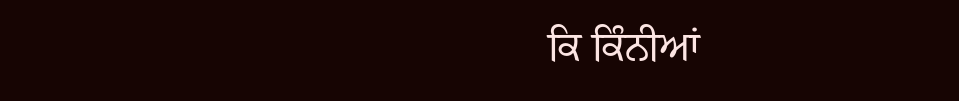ਕਿ ਕਿੰਨੀਆਂ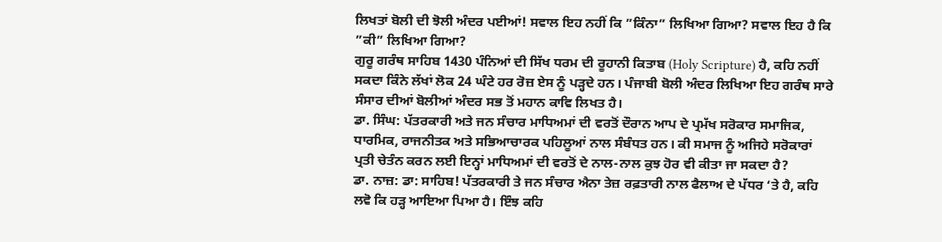ਲਿਖਤਾਂ ਬੋਲੀ ਦੀ ਝੋਲੀ ਅੰਦਰ ਪਈਆਂ! ਸਵਾਲ ਇਹ ਨਹੀਂ ਕਿ ”ਕਿੰਨਾ” ਲਿਖਿਆ ਗਿਆ? ਸਵਾਲ ਇਹ ਹੈ ਕਿ ”ਕੀ” ਲਿਖਿਆ ਗਿਆ?
ਗੁਰੂ ਗਰੰਥ ਸਾਹਿਬ 1430 ਪੰਨਿਆਂ ਦੀ ਸਿੱਖ ਧਰਮ ਦੀ ਰੂਹਾਨੀ ਕਿਤਾਬ (Holy Scripture) ਹੈ, ਕਹਿ ਨਹੀਂ ਸਕਦਾ ਕਿੰਨੇ ਲੱਖਾਂ ਲੋਕ 24 ਘੰਟੇ ਹਰ ਰੋਜ਼ ਏਸ ਨੂੰ ਪੜ੍ਹਦੇ ਹਨ। ਪੰਜਾਬੀ ਬੋਲੀ ਅੰਦਰ ਲਿਖਿਆ ਇਹ ਗਰੰਥ ਸਾਰੇ ਸੰਸਾਰ ਦੀਆਂ ਬੋਲੀਆਂ ਅੰਦਰ ਸਭ ਤੋਂ ਮਹਾਨ ਕਾਵਿ ਲਿਖਤ ਹੈ।
ਡਾ. ਸਿੰਘ: ਪੱਤਰਕਾਰੀ ਅਤੇ ਜਨ ਸੰਚਾਰ ਮਾਧਿਅਮਾਂ ਦੀ ਵਰਤੋਂ ਦੌਰਾਨ ਆਪ ਦੇ ਪ੍ਰਮੱਖ ਸਰੋਕਾਰ ਸਮਾਜਿਕ, ਧਾਰਮਿਕ, ਰਾਜਨੀਤਕ ਅਤੇ ਸਭਿਆਚਾਰਕ ਪਹਿਲੂਆਂ ਨਾਲ ਸੰਬੰਧਤ ਹਨ। ਕੀ ਸਮਾਜ ਨੂੰ ਅਜਿਹੇ ਸਰੋਕਾਰਾਂ ਪ੍ਰਤੀ ਚੇਤੰਨ ਕਰਨ ਲਈ ਇਨ੍ਹਾਂ ਮਾਧਿਅਮਾਂ ਦੀ ਵਰਤੋਂ ਦੇ ਨਾਲ-ਨਾਲ ਕੁਝ ਹੋਰ ਵੀ ਕੀਤਾ ਜਾ ਸਕਦਾ ਹੈ?
ਡਾ. ਨਾਜ਼: ਡਾ: ਸਾਹਿਬ! ਪੱਤਰਕਾਰੀ ਤੇ ਜਨ ਸੰਚਾਰ ਐਨਾ ਤੇਜ਼ ਰਫ਼ਤਾਰੀ ਨਾਲ ਫੈਲਾਅ ਦੇ ਪੱਧਰ ‘ਤੇ ਹੈ, ਕਹਿ ਲਵੋ ਕਿ ਹੜ੍ਹ ਆਇਆ ਪਿਆ ਹੈ। ਇੰਝ ਕਹਿ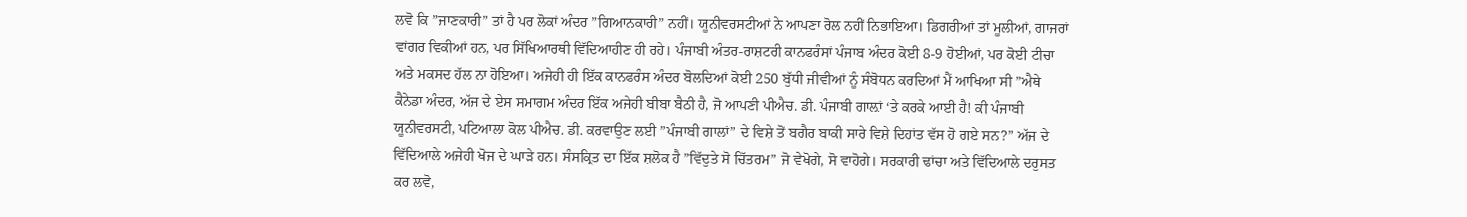ਲਵੋ ਕਿ ”ਜਾਣਕਾਰੀ” ਤਾਂ ਹੈ ਪਰ ਲੋਕਾਂ ਅੰਦਰ ”ਗਿਆਨਕਾਰੀ” ਨਹੀਂ। ਯੂਨੀਵਰਸਟੀਆਂ ਨੇ ਆਪਣਾ ਰੋਲ ਨਹੀਂ ਨਿਭਾਇਆ। ਡਿਗਰੀਆਂ ਤਾਂ ਮੂਲੀਆਂ, ਗਾਜਰਾਂ ਵਾਂਗਰ ਵਿਕੀਆਂ ਹਨ, ਪਰ ਸਿੱਖਿਆਰਥੀ ਵਿੱਦਿਆਹੀਣ ਹੀ ਰਹੇ। ਪੰਜਾਬੀ ਅੰਤਰ-ਰਾਸ਼ਟਰੀ ਕਾਨਫਰੰਸਾਂ ਪੰਜਾਬ ਅੰਦਰ ਕੋਈ 8-9 ਹੋਈਆਂ, ਪਰ ਕੋਈ ਟੀਚਾ ਅਤੇ ਮਕਸਦ ਹੱਲ ਨਾ ਹੋਇਆ। ਅਜੇਹੀ ਹੀ ਇੱਕ ਕਾਨਫਰੰਸ ਅੰਦਰ ਬੋਲਦਿਆਂ ਕੋਈ 250 ਬੁੱਧੀ ਜੀਵੀਆਂ ਨੂੰ ਸੰਬੋਧਨ ਕਰਦਿਆਂ ਮੈਂ ਆਖਿਆ ਸੀ ”ਐਥੇ ਕੈਨੇਡਾ ਅੰਦਰ, ਅੱਜ ਦੇ ਏਸ ਸਮਾਗਮ ਅੰਦਰ ਇੱਕ ਅਜੇਹੀ ਬੀਬਾ ਬੈਠੀ ਹੈ, ਜੋ ਆਪਣੀ ਪੀਐਚ. ਡੀ. ਪੰਜਾਬੀ ਗਾਲ਼ਾਂ ‘ਤੇ ਕਰਕੇ ਆਈ ਹੈ! ਕੀ ਪੰਜਾਬੀ ਯੂਨੀਵਰਸਟੀ, ਪਟਿਆਲਾ ਕੋਲ ਪੀਐਚ. ਡੀ. ਕਰਵਾਉਣ ਲਈ ”ਪੰਜਾਬੀ ਗਾਲਾਂ” ਦੇ ਵਿਸ਼ੇ ਤੋਂ ਬਗੈਰ ਬਾਕੀ ਸਾਰੇ ਵਿਸ਼ੇ ਦਿਹਾਂਤ ਵੱਸ ਹੋ ਗਏ ਸਨ?” ਅੱਜ ਦੇ ਵਿੱਦਿਆਲੇ ਅਜੇਹੀ ਖੋਜ ਦੇ ਘਾੜੇ ਹਨ। ਸੰਸਕ੍ਰਿਤ ਦਾ ਇੱਕ ਸ਼ਲੋਕ ਹੈ ”ਵਿੱਦੁਤੇ ਸੋ ਚਿੱਤਰਮ” ਜੋ ਵੇਖੋਗੇ, ਸੋ ਵਾਹੋਗੇ। ਸਰਕਾਰੀ ਢਾਂਚਾ ਅਤੇ ਵਿੱਦਿਆਲੇ ਦਰੁਸਤ ਕਰ ਲਵੋ,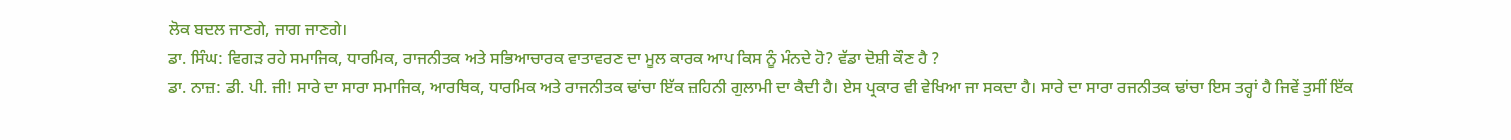ਲੋਕ ਬਦਲ ਜਾਣਗੇ, ਜਾਗ ਜਾਣਗੇ।
ਡਾ. ਸਿੰਘ: ਵਿਗੜ ਰਹੇ ਸਮਾਜਿਕ, ਧਾਰਮਿਕ, ਰਾਜਨੀਤਕ ਅਤੇ ਸਭਿਆਚਾਰਕ ਵਾਤਾਵਰਣ ਦਾ ਮੂਲ ਕਾਰਕ ਆਪ ਕਿਸ ਨੂੰ ਮੰਨਦੇ ਹੋ? ਵੱਡਾ ਦੋਸ਼ੀ ਕੌਣ ਹੈ ?
ਡਾ. ਨਾਜ਼: ਡੀ. ਪੀ. ਜੀ! ਸਾਰੇ ਦਾ ਸਾਰਾ ਸਮਾਜਿਕ, ਆਰਥਿਕ, ਧਾਰਮਿਕ ਅਤੇ ਰਾਜਨੀਤਕ ਢਾਂਚਾ ਇੱਕ ਜ਼ਹਿਨੀ ਗੁਲਾਮੀ ਦਾ ਕੈਦੀ ਹੈ। ਏਸ ਪ੍ਰਕਾਰ ਵੀ ਵੇਖਿਆ ਜਾ ਸਕਦਾ ਹੈ। ਸਾਰੇ ਦਾ ਸਾਰਾ ਰਜਨੀਤਕ ਢਾਂਚਾ ਇਸ ਤਰ੍ਹਾਂ ਹੈ ਜਿਵੇਂ ਤੁਸੀਂ ਇੱਕ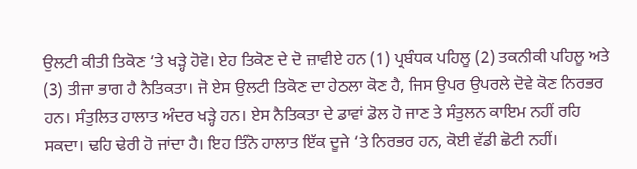ਉਲਟੀ ਕੀਤੀ ਤਿਕੋਣ ‘ਤੇ ਖੜ੍ਹੇ ਹੋਵੋ। ਏਹ ਤਿਕੋਣ ਦੇ ਦੋ ਜ਼ਾਵੀਏ ਹਨ (1) ਪ੍ਰਬੰਧਕ ਪਹਿਲੂ (2) ਤਕਨੀਕੀ ਪਹਿਲੂ ਅਤੇ (3) ਤੀਜਾ ਭਾਗ ਹੈ ਨੈਤਿਕਤਾ। ਜੋ ਏਸ ਉਲਟੀ ਤਿਕੋਣ ਦਾ ਹੇਠਲਾ ਕੋਣ ਹੈ, ਜਿਸ ਉਪਰ ਉਪਰਲੇ ਦੋਵੇ ਕੋਣ ਨਿਰਭਰ ਹਨ। ਸੰਤੁਲਿਤ ਹਾਲਾਤ ਅੰਦਰ ਖੜ੍ਹੇ ਹਨ। ਏਸ ਨੈਤਿਕਤਾ ਦੇ ਡਾਵਾਂ ਡੋਲ ਹੋ ਜਾਣ ਤੇ ਸੰਤੁਲਨ ਕਾਇਮ ਨਹੀਂ ਰਹਿ ਸਕਦਾ। ਢਹਿ ਢੇਰੀ ਹੋ ਜਾਂਦਾ ਹੈ। ਇਹ ਤਿੰਨੋ ਹਾਲਾਤ ਇੱਕ ਦੂਜੇ ‘ਤੇ ਨਿਰਭਰ ਹਨ, ਕੋਈ ਵੱਡੀ ਛੋਟੀ ਨਹੀਂ।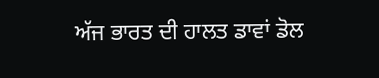ਅੱਜ ਭਾਰਤ ਦੀ ਹਾਲਤ ਡਾਵਾਂ ਡੋਲ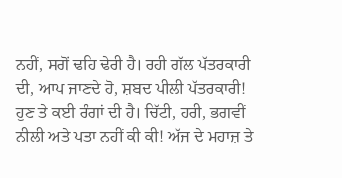ਨਹੀਂ, ਸਗੋਂ ਢਹਿ ਢੇਰੀ ਹੈ। ਰਹੀ ਗੱਲ ਪੱਤਰਕਾਰੀ ਦੀ, ਆਪ ਜਾਣਦੇ ਹੋ, ਸ਼ਬਦ ਪੀਲੀ ਪੱਤਰਕਾਰੀ! ਹੁਣ ਤੇ ਕਈ ਰੰਗਾਂ ਦੀ ਹੈ। ਚਿੱਟੀ, ਹਰੀ, ਭਗਵੀਂ ਨੀਲੀ ਅਤੇ ਪਤਾ ਨਹੀਂ ਕੀ ਕੀ! ਅੱਜ ਦੇ ਮਹਾਜ਼ ਤੇ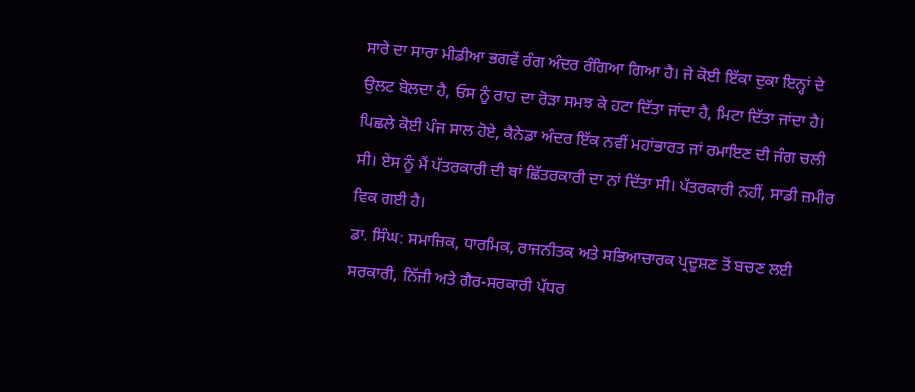ਸਾਰੇ ਦਾ ਸਾਰਾ ਮੀਡੀਆ ਭਗਵੇਂ ਰੰਗ ਅੰਦਰ ਰੰਗਿਆ ਗਿਆ ਹੈ। ਜੇ ਕੋਈ ਇੱਕਾ ਦੁਕਾ ਇਨ੍ਹਾਂ ਦੇ ਉਲਟ ਬੋਲਦਾ ਹੈ, ਓਸ ਨੂੰ ਰਾਹ ਦਾ ਰੋੜਾ ਸਮਝ ਕੇ ਹਟਾ ਦਿੱਤਾ ਜਾਂਦਾ ਹੈ, ਮਿਟਾ ਦਿੱਤਾ ਜਾਂਦਾ ਹੈ। ਪਿਛਲੇ ਕੋਈ ਪੰਜ ਸਾਲ ਹੋਏ, ਕੈਨੇਡਾ ਅੰਦਰ ਇੱਕ ਨਵੀਂ ਮਹਾਂਭਾਰਤ ਜਾਂ ਰਮਾਇਣ ਦੀ ਜੰਗ ਚਲੀ ਸੀ। ਏਸ ਨੂੰ ਮੈਂ ਪੱਤਰਕਾਰੀ ਦੀ ਥਾਂ ਛਿੱਤਰਕਾਰੀ ਦਾ ਨਾਂ ਦਿੱਤਾ ਸੀ। ਪੱਤਰਕਾਰੀ ਨਹੀਂ, ਸਾਡੀ ਜ਼ਮੀਰ ਵਿਕ ਗਈ ਹੈ।
ਡਾ. ਸਿੰਘ: ਸਮਾਜਿਕ, ਧਾਰਮਿਕ, ਰਾਜਨੀਤਕ ਅਤੇ ਸਭਿਆਚਾਰਕ ਪ੍ਰਦੂਸ਼ਣ ਤੋਂ ਬਚਣ ਲਈ ਸਰਕਾਰੀ, ਨਿੱਜੀ ਅਤੇ ਗੈਰ-ਸਰਕਾਰੀ ਪੱਧਰ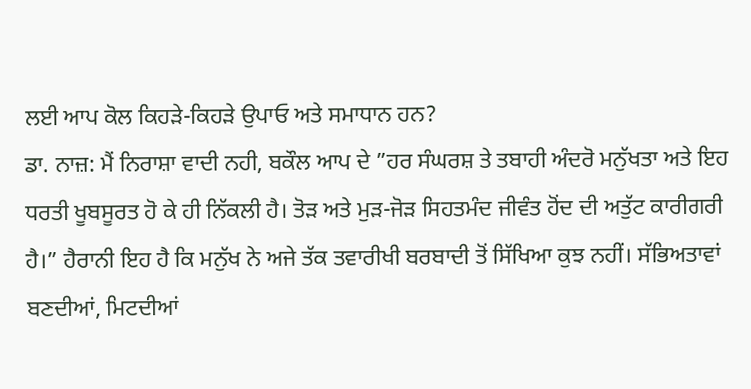ਲਈ ਆਪ ਕੋਲ ਕਿਹੜੇ-ਕਿਹੜੇ ਉਪਾਓ ਅਤੇ ਸਮਾਧਾਨ ਹਨ?
ਡਾ. ਨਾਜ਼: ਮੈਂ ਨਿਰਾਸ਼ਾ ਵਾਦੀ ਨਹੀ, ਬਕੌਲ ਆਪ ਦੇ ”ਹਰ ਸੰਘਰਸ਼ ਤੇ ਤਬਾਹੀ ਅੰਦਰੋ ਮਨੁੱਖਤਾ ਅਤੇ ਇਹ ਧਰਤੀ ਖੂਬਸੂਰਤ ਹੋ ਕੇ ਹੀ ਨਿੱਕਲੀ ਹੈ। ਤੋੜ ਅਤੇ ਮੁੜ-ਜੋੜ ਸਿਹਤਮੰਦ ਜੀਵੰਤ ਹੋਂਦ ਦੀ ਅਤੁੱਟ ਕਾਰੀਗਰੀ ਹੈ।” ਹੈਰਾਨੀ ਇਹ ਹੈ ਕਿ ਮਨੁੱਖ ਨੇ ਅਜੇ ਤੱਕ ਤਵਾਰੀਖੀ ਬਰਬਾਦੀ ਤੋਂ ਸਿੱਖਿਆ ਕੁਝ ਨਹੀਂ। ਸੱਭਿਅਤਾਵਾਂ ਬਣਦੀਆਂ, ਮਿਟਦੀਆਂ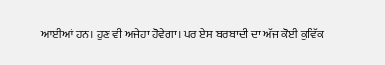ਆਈਆਂ ਹਨ। ਹੁਣ ਵੀ ਅਜੇਹਾ ਹੋਵੇਗਾ। ਪਰ ਏਸ ਬਰਬਾਦੀ ਦਾ ਅੱਜ ਕੋਈ ਕੁਵਿੱਕ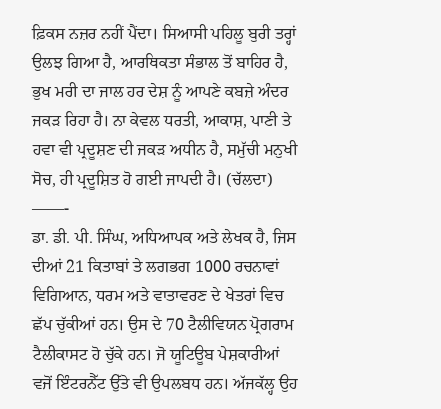ਫ਼ਿਕਸ ਨਜ਼ਰ ਨਹੀਂ ਪੈਂਦਾ। ਸਿਆਸੀ ਪਹਿਲੂ ਬੁਰੀ ਤਰ੍ਹਾਂ ਉਲਝ ਗਿਆ ਹੈ, ਆਰਥਿਕਤਾ ਸੰਭਾਲ ਤੋਂ ਬਾਹਿਰ ਹੈ, ਭੁਖ ਮਰੀ ਦਾ ਜਾਲ ਹਰ ਦੇਸ਼ ਨੂੰ ਆਪਣੇ ਕਬਜ਼ੇ ਅੰਦਰ ਜਕੜ ਰਿਹਾ ਹੈ। ਨਾ ਕੇਵਲ ਧਰਤੀ, ਆਕਾਸ਼, ਪਾਣੀ ਤੇ ਹਵਾ ਵੀ ਪ੍ਰਦੂਸ਼ਣ ਦੀ ਜਕੜ ਅਧੀਨ ਹੈ, ਸਮੁੱਚੀ ਮਨੁਖੀ ਸੋਚ, ਹੀ ਪ੍ਰਦੂਸ਼ਿਤ ਹੋ ਗਈ ਜਾਪਦੀ ਹੈ। (ਚੱਲਦਾ)
——-
ਡਾ. ਡੀ. ਪੀ. ਸਿੰਘ, ਅਧਿਆਪਕ ਅਤੇ ਲੇਖਕ ਹੈ, ਜਿਸ ਦੀਆਂ 21 ਕਿਤਾਬਾਂ ਤੇ ਲਗਭਗ 1000 ਰਚਨਾਵਾਂ ਵਿਗਿਆਨ, ਧਰਮ ਅਤੇ ਵਾਤਾਵਰਣ ਦੇ ਖੇਤਰਾਂ ਵਿਚ ਛੱਪ ਚੁੱਕੀਆਂ ਹਨ। ਉਸ ਦੇ 70 ਟੈਲੀਵਿਯਨ ਪ੍ਰੋਗਰਾਮ ਟੈਲੀਕਾਸਟ ਹੋ ਚੁੱਕੇ ਹਨ। ਜੋ ਯੂਟਿਊਬ ਪੇਸ਼ਕਾਰੀਆਂ ਵਜੋਂ ਇੰਟਰਨੈੱਟ ਉੱਤੇ ਵੀ ਉਪਲਬਧ ਹਨ। ਅੱਜਕੱਲ੍ਹ ਉਹ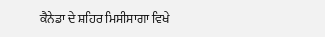ਕੈਨੇਡਾ ਦੇ ਸ਼ਹਿਰ ਮਿਸੀਸਾਗਾ ਵਿਖੇ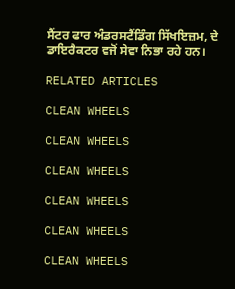ਸੈਂਟਰ ਫਾਰ ਅੰਡਰਸਟੈਂਡਿੰਗ ਸਿੱਖਇਜ਼ਮ, ਦੇ ਡਾਇਰੈਕਟਰ ਵਜੋਂ ਸੇਵਾ ਨਿਭਾ ਰਹੇ ਹਨ।

RELATED ARTICLES

CLEAN WHEELS

CLEAN WHEELS

CLEAN WHEELS

CLEAN WHEELS

CLEAN WHEELS

CLEAN WHEELS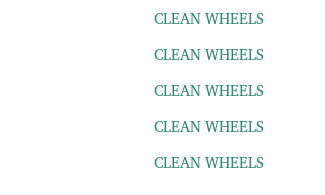CLEAN WHEELS

CLEAN WHEELS

CLEAN WHEELS

CLEAN WHEELS

CLEAN WHEELS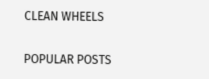CLEAN WHEELS

POPULAR POSTS